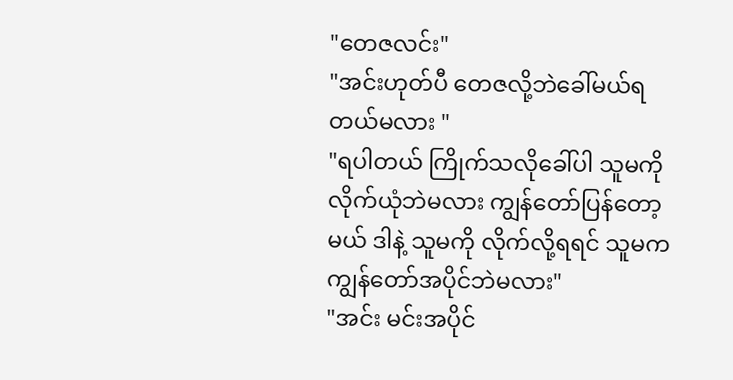"တေဇလင်း"
"အင်းဟုတ်ပီ တေဇလို့ဘဲခေါ်မယ်ရတယ်မလား "
"ရပါတယ် ကြိုက်သလိုခေါ်ပါ သူမကို လိုက်ယုံဘဲမလား ကျွန်တော်ပြန်တော့မယ် ဒါနဲ့ သူမကို လိုက်လို့ရရင် သူမကကျွန်တော်အပိုင်ဘဲမလား"
"အင်း မင်းအပိုင်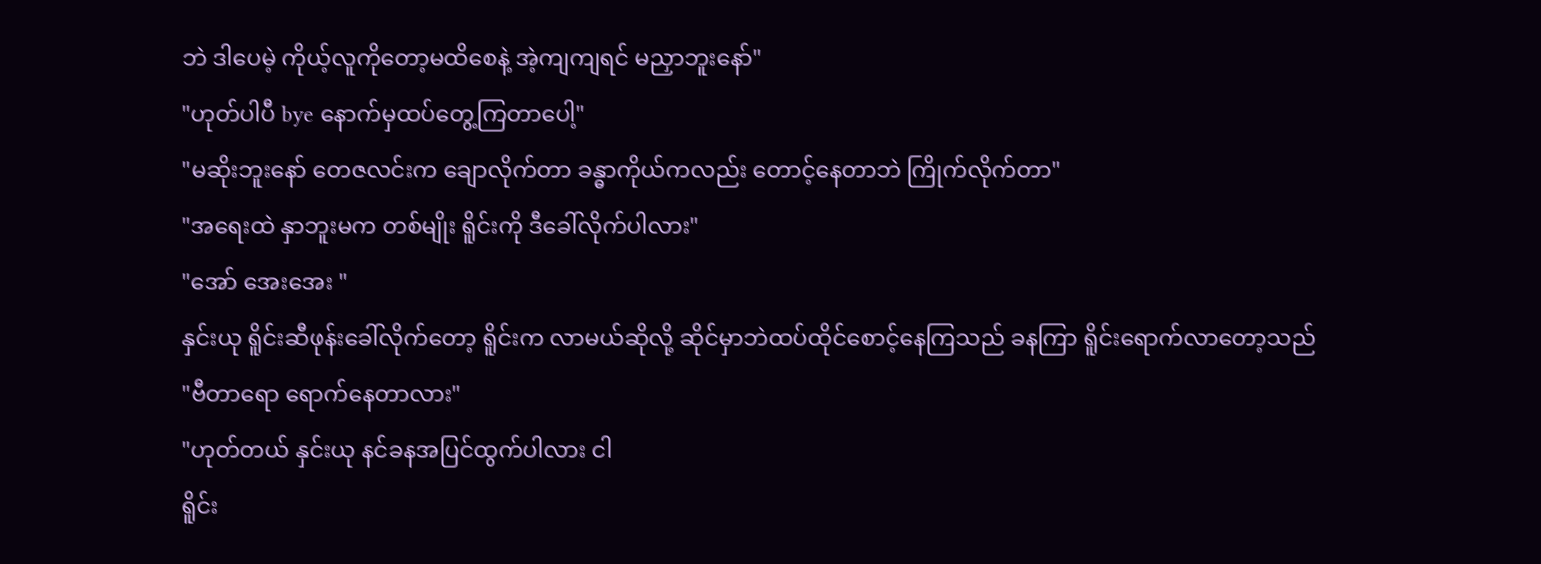ဘဲ ဒါပေမဲ့ ကိုယ့်လူကိုတော့မထိစေနဲ့ အဲ့ကျကျရင် မညှာဘူးနော်"
"ဟုတ်ပါပီ bye နောက်မှထပ်တွေ့ကြတာပေါ့"
"မဆိုးဘူးနော် တေဇလင်းက ချောလိုက်တာ ခန္ဓာကိုယ်ကလည်း တောင့်နေတာဘဲ ကြိုက်လိုက်တာ"
"အရေးထဲ နှာဘူးမက တစ်မျိုး ရိူင်းကို ဒီခေါ်လိုက်ပါလား"
"အော် အေးအေး "
နှင်းယု ရိူင်းဆီဖုန်းခေါ်လိုက်တော့ ရိူင်းက လာမယ်ဆိုလို့ ဆိုင်မှာဘဲထပ်ထိုင်စောင့်နေကြသည် ခနကြာ ရိူင်းရောက်လာတော့သည်
"ဗီတာရော ရောက်နေတာလား"
"ဟုတ်တယ် နှင်းယု နင်ခနအပြင်ထွက်ပါလား ငါ
ရိူင်း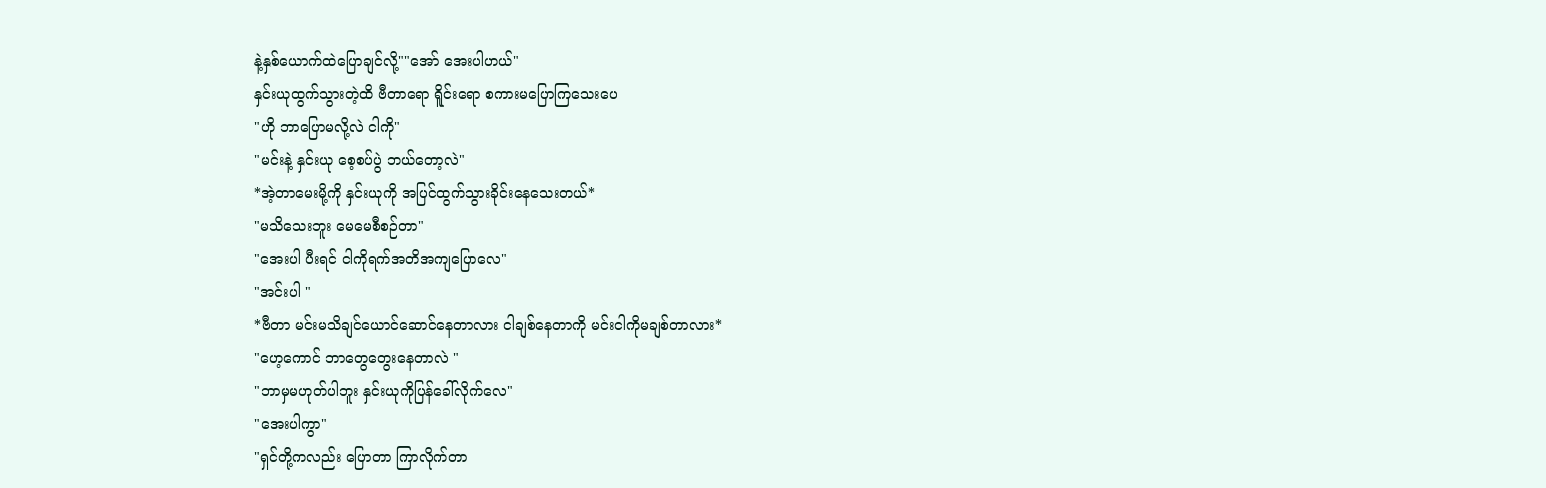နဲ့နှစ်ယောက်ထဲပြောချင်လို့""အော် အေးပါဟယ်"
နှင်းယုထွက်သွားတဲ့ထိ ဗီတာရော ရိူင်းရော စကားမပြောကြသေးပေ
"ဟို ဘာပြောမလို့လဲ ငါကို"
"မင်းနဲ့ နှင်းယု စေ့စပ်ပွဲ ဘယ်တော့လဲ"
*အဲ့တာမေးမို့ကို နှင်းယုကို အပြင်ထွက်သွားခိုင်းနေသေးတယ်*
"မသိသေးဘူး မေမေစီစဉ်တာ"
"အေးပါ ပီးရင် ငါကိုရက်အတိအကျပြောလေ"
"အင်းပါ "
*ဗီတာ မင်းမသိချင်ယောင်ဆောင်နေတာလား ငါချစ်နေတာကို မင်းငါကိုမချစ်တာလား*
"ဟေ့ကောင် ဘာတွေတွေးနေတာလဲ "
"ဘာမှမဟုတ်ပါဘူး နှင်းယုကိုပြန်ခေါ်လိုက်လေ"
"အေးပါကွာ"
"ရှင်တို့ကလည်း ပြောတာ ကြာလိုက်တာ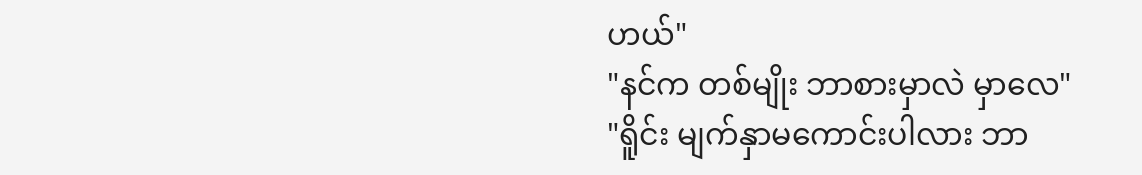ဟယ်"
"နင်က တစ်မျိုး ဘာစားမှာလဲ မှာလေ"
"ရိူင်း မျက်နှာမကောင်းပါလား ဘာ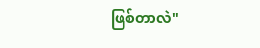ဖြစ်တာလဲ"